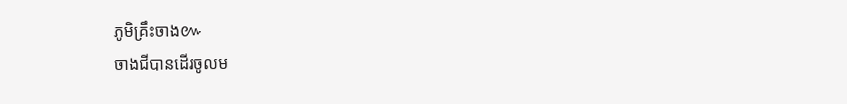ភូមិគ្រឹះចាង៚
ចាងជីបានដើរចូលម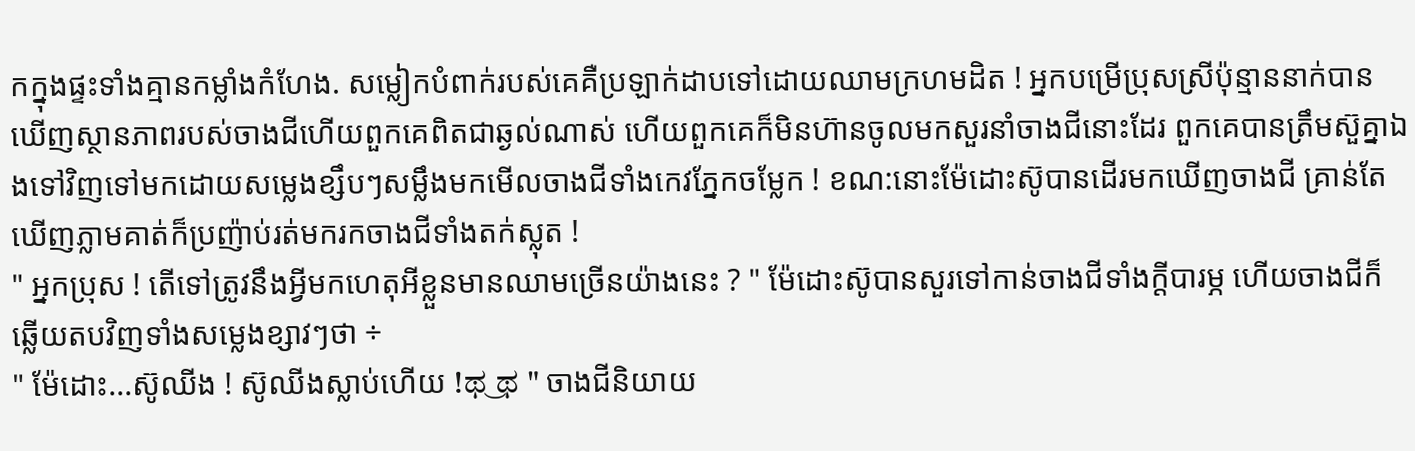កក្នុងផ្ទះទាំងគ្មានកម្លាំងកំហែង. សម្លៀកបំពាក់របស់គេគឺប្រឡាក់ដាបទៅដោយឈាមក្រហមដិត ! អ្នកបម្រើប្រុសស្រីប៉ុន្មាននាក់បានឃើញស្ថានភាពរបស់ចាងជីហើយពួកគេពិតជាឆ្ងល់ណាស់ ហើយពួកគេក៏មិនហ៊ានចូលមកសួរនាំចាងជីនោះដែរ ពួកគេបានត្រឹមស៊ួគ្នាឯងទៅវិញទៅមកដោយសម្លេងខ្សឹបៗសម្លឹងមកមើលចាងជីទាំងកេវភ្នែកចម្លែក ! ខណ:នោះម៉ែដោះស៊ូបានដើរមកឃើញចាងជី គ្រាន់តែឃើញភ្លាមគាត់ក៏ប្រញ៉ាប់រត់មករកចាងជីទាំងតក់ស្លុត !
" អ្នកប្រុស ! តើទៅត្រូវនឹងអ្វីមកហេតុអីខ្លួនមានឈាមច្រើនយ៉ាងនេះ ? " ម៉ែដោះស៊ូបានសួរទៅកាន់ចាងជីទាំងក្តីបារម្ភ ហើយចាងជីក៏ឆ្លើយតបវិញទាំងសម្លេងខ្សាវៗថា ÷
" ម៉ែដោះ...ស៊ូឈីង ! ស៊ូឈីងស្លាប់ហើយ !ಥ‿ಥ " ចាងជីនិយាយ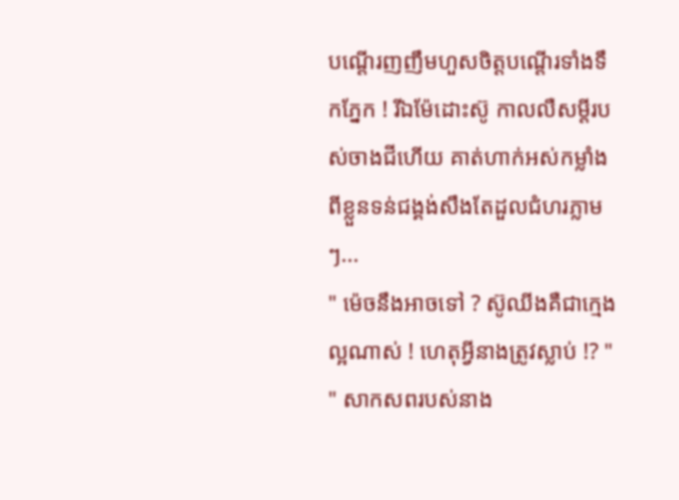បណ្តើរញញឹមហួសចិត្តបណ្តើរទាំងទឹកភ្នែក ! រីឯម៉ែដោះស៊ូ កាលលឺសម្តីរបស់ចាងជីហើយ គាត់ហាក់អស់កម្លាំងពីខ្លួនទន់ជង្គង់សឹងតែដួលជំហរភ្លាមៗ...
" ម៉េចនឹងអាចទៅ ? ស៊ូឈីងគឺជាក្មេងល្អណាស់ ! ហេតុអ្វីនាងត្រូវស្លាប់ !? "
" សាកសពរបស់នាង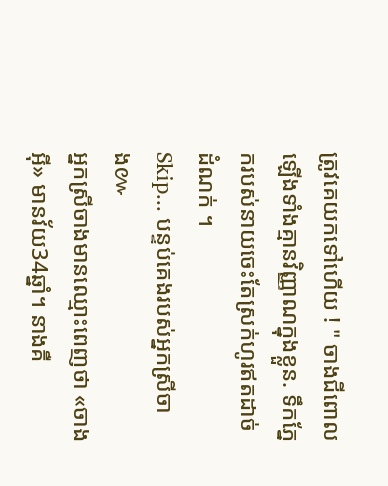ត្រូវគេយកទៅហើយ ! " ចាងជីពោលឡើងទាំងគ្មានវិញ្ញាណក្នុងខ្លួន. ទឹកភ្នែករបស់នាយចេះតែស្រក់ហូរឥតដាច់ដំណក់ ។
Skip... បន្ទប់គេងរបស់អ្នកស្រីចាង៚
អ្នកស្រីចាងមានឈ្មោះពេញថា «ចាងអុី» មានវ័យ34ឆ្នាំ។ នាងគឺ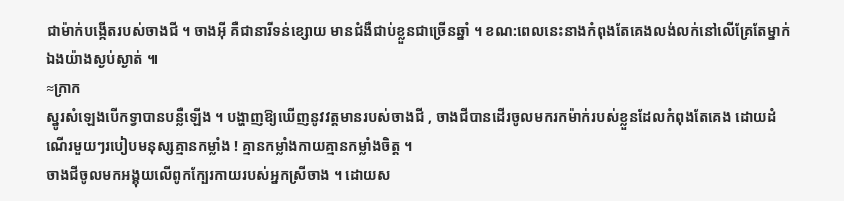ជាម៉ាក់បង្កើតរបស់ចាងជី ។ ចាងអុី គឺជានារីទន់ខ្សោយ មានជំងឺជាប់ខ្លួនជាច្រើនឆ្នាំ ។ ខណ:ពេលនេះនាងកំពុងតែគេងលង់លក់នៅលើគ្រែតែម្នាក់ឯងយ៉ាងស្ងប់ស្ងាត់ ៕
≈ក្រាក
ស្នូរសំឡេងបើកទ្វាបានបន្លឺឡើង ។ បង្ហាញឱ្យឃើញនូវវត្តមានរបស់ចាងជី , ចាងជីបានដើរចូលមករកម៉ាក់របស់ខ្លួនដែលកំពុងតែគេង ដោយដំណើរមួយៗរបៀបមនុស្សគ្មានកម្លាំង ! គ្មានកម្លាំងកាយគ្មានកម្លាំងចិត្ត ។
ចាងជីចូលមកអង្គុយលើពូកក្បែរកាយរបស់អ្នកស្រីចាង ។ ដោយស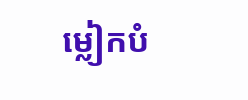ម្លៀកបំ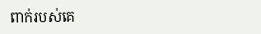ពាក់របស់គេ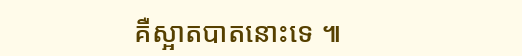គឺស្អាតបាតនោះទេ ៕